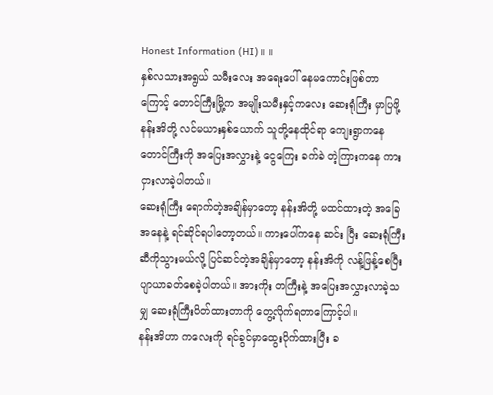Honest Information (HI)။ ။
နှစ်လသားအရွယ် သမီးလေး အရေးပေါ် နေမကောင်းဖြစ်တာကြောင့် တောင်ကြီးမြို့က အမျိုးသမီးနှင့်ကလေး ဆေးရုံကြီး မှာပြဖို့ နန်းအိတို့ လင်မယားနှစ်ယောက် သူတို့နေထိုင်ရာ ကျေးရွာကနေ တောင်ကြီးကို အပြေးအလွှားနဲ့ ငွေကြေး ခက်ခဲ တဲ့ကြားကနေ ကားငှားလာခဲ့ပါတယ်။
ဆေးရုံကြီး ရောက်တဲ့အချိန်မှာတော့ နန်းအိတို့ မထင်ထားတဲ့ အခြေအနေနဲ့ ရင်ဆိုင်ရပါတော့တယ်။ ကားပေါ်ကနေ ဆင်း ပြီး ဆေးရုံကြီးဆီကိုသွားမယ်လို့ ပြင်ဆင်တဲ့အချိန်မှာတော့ နန်းအိကို လန့်ဖြန့်စေပြီး ပျာယာခတ်စေခဲ့ပါတယ်။ အားကိုး တကြီးနဲ့ အပြေးအလွှားလာခဲ့သမျှ ဆေးရုံကြီးပိတ်ထားတာကို တွေ့လိုက်ရတာကြောင့်ပါ။
နန်းအိဟာ ကလေးကို ရင်ခွင်မှာထွေးပိုက်ထားပြီး ခ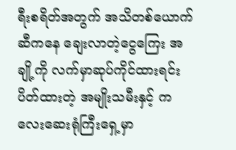ရီးစရိတ်အတွက် အသိတစ်ယောက်ဆီကနေ ချေးလာတဲ့ငွေကြေး အချို့ကို လက်မှာဆုပ်ကိုင်ထားရင်း ပိတ်ထားတဲ့ အမျိုးသမီးနှင့် ကလေးဆေးရုံကြီးရှေ့မှာ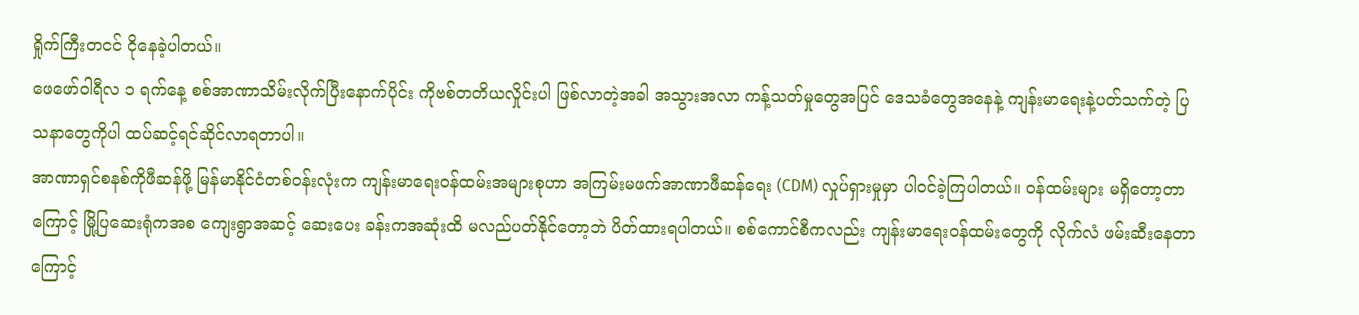ရှိုက်ကြီးတငင် ငိုနေခဲ့ပါတယ်။
ဖေဖော်ဝါရီလ ၁ ရက်နေ့ စစ်အာဏာသိမ်းလိုက်ပြီးနောက်ပိုင်း ကိုဗစ်တတိယလှိုင်းပါ ဖြစ်လာတဲ့အခါ အသွားအလာ ကန့်သတ်မှုတွေအပြင် ဒေသခံတွေအနေနဲ့ ကျန်းမာရေးနဲ့ပတ်သက်တဲ့ ပြသနာတွေကိုပါ ထပ်ဆင့်ရင်ဆိုင်လာရတာပါ။
အာဏာရှင်စနစ်ကိုဖီဆန်ဖို့ မြန်မာနိုင်ငံတစ်ဝန်းလုံးက ကျန်းမာရေးဝန်ထမ်းအများစုဟာ အကြမ်းမဖက်အာဏာဖီဆန်ရေး (CDM) လှုပ်ရှားမှုမှာ ပါဝင်ခဲ့ကြပါတယ်။ ဝန်ထမ်းများ မရှိတော့တာကြောင့် မြို့ပြဆေးရုံကအစ ကျေးရွာအဆင့် ဆေးပေး ခန်းကအဆုံးထိ မလည်ပတ်နိုင်တော့ဘဲ ပိတ်ထားရပါတယ်။ စစ်ကောင်စီကလည်း ကျန်းမာရေးဝန်ထမ်းတွေကို လိုက်လံ ဖမ်းဆီးနေတာကြောင့်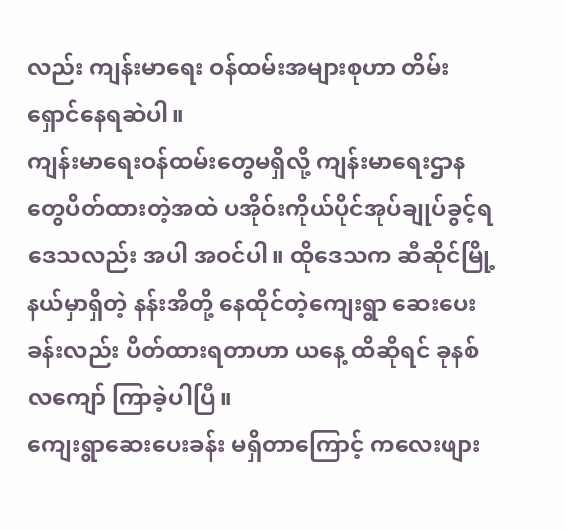လည်း ကျန်းမာရေး ဝန်ထမ်းအများစုဟာ တိမ်းရှောင်နေရဆဲပါ။
ကျန်းမာရေးဝန်ထမ်းတွေမရှိလို့ ကျန်းမာရေးဌာနတွေပိတ်ထားတဲ့အထဲ ပအိုဝ်းကိုယ်ပိုင်အုပ်ချုပ်ခွင့်ရဒေသလည်း အပါ အဝင်ပါ။ ထိုဒေသက ဆီဆိုင်မြို့နယ်မှာရှိတဲ့ နန်းအိတို့ နေထိုင်တဲ့ကျေးရွာ ဆေးပေးခန်းလည်း ပိတ်ထားရတာဟာ ယနေ့ ထိဆိုရင် ခုနစ်လကျော် ကြာခဲ့ပါပြီ။
ကျေးရွာဆေးပေးခန်း မရှိတာကြောင့် ကလေးဖျား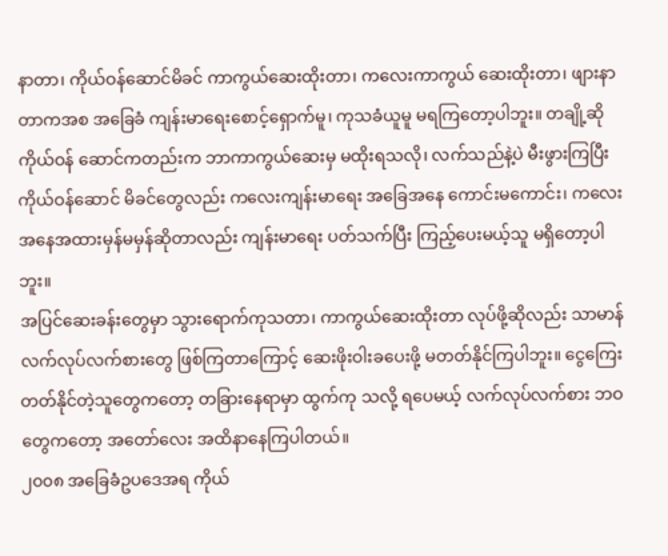နာတာ၊ ကိုယ်ဝန်ဆောင်မိခင် ကာကွယ်ဆေးထိုးတာ၊ ကလေးကာကွယ် ဆေးထိုးတာ၊ ဖျားနာတာကအစ အခြေခံ ကျန်းမာရေးစောင့်ရှောက်မူ၊ ကုသခံယူမူ မရကြတော့ပါဘူး။ တချို့ဆို ကိုယ်ဝန် ဆောင်ကတည်းက ဘာကာကွယ်ဆေးမှ မထိုးရသလို၊ လက်သည်နဲ့ပဲ မီးဖွားကြပြီး ကိုယ်ဝန်ဆောင် မိခင်တွေလည်း ကလေးကျန်းမာရေး အခြေအနေ ကောင်းမကောင်း၊ ကလေးအနေအထားမှန်မမှန်ဆိုတာလည်း ကျန်းမာရေး ပတ်သက်ပြီး ကြည့်ပေးမယ့်သူ မရှိတော့ပါဘူး။
အပြင်ဆေးခန်းတွေမှာ သွားရောက်ကုသတာ၊ ကာကွယ်ဆေးထိုးတာ လုပ်ဖို့ဆိုလည်း သာမာန် လက်လုပ်လက်စားတွေ ဖြစ်ကြတာကြောင့် ဆေးဖိုးဝါးခပေးဖို့ မတတ်နိုင်ကြပါဘူး။ ငွေကြေးတတ်နိုင်တဲ့သူတွေကတော့ တခြားနေရာမှာ ထွက်ကု သလို့ ရပေမယ့် လက်လုပ်လက်စား ဘဝတွေကတော့ အတော်လေး အထိနာနေကြပါတယ်။
၂၀၀၈ အခြေခံဥပဒေအရ ကိုယ်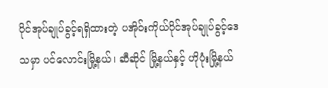ပိုင်အုပ်ချုပ်ခွင့်ရရှိထားတဲ့ ပအိုဝ်းကိုယ်ပိုင်အုပ်ချုပ်ခွင့်ဒေသမှာ ပင်လောင်းမြို့နယ်၊ ဆီဆိုင် မြို့နယ်နှင့် ဟိုပုံးမြို့နယ်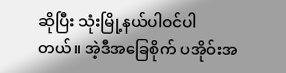ဆိုပြီး သုံးမြို့နယ်ပါဝင်ပါတယ်။ အဲ့ဒီအခြေစိုက် ပအိုဝ်းအ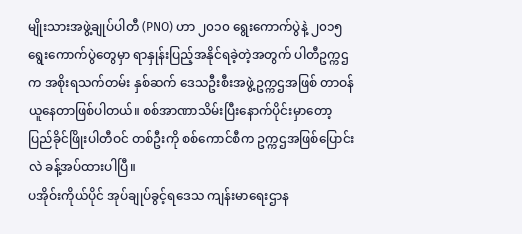မျိုးသားအဖွဲ့ချုပ်ပါတီ (PNO) ဟာ ၂၀၁၀ ရွေးကောက်ပွဲနဲ့ ၂၀၁၅ ရွေးကောက်ပွဲတွေမှာ ရာနှုန်းပြည့်အနိုင်ရခဲ့တဲ့အတွက် ပါတီဥက္ကဌက အစိုးရသက်တမ်း နှစ်ဆက် ဒေသဦးစီးအဖွဲ့ဥက္ကဌအဖြစ် တာဝန်ယူနေတာဖြစ်ပါတယ်။ စစ်အာဏာသိမ်းပြီးနောက်ပိုင်းမှာတော့ ပြည်ခိုင်ဖြိုးပါတီဝင် တစ်ဦးကို စစ်ကောင်စီက ဥက္ကဌအဖြစ်ပြောင်းလဲ ခန့်အပ်ထားပါပြီ။
ပအိုဝ်းကိုယ်ပိုင် အုပ်ချုပ်ခွင့်ရဒေသ ကျန်းမာရေးဌာန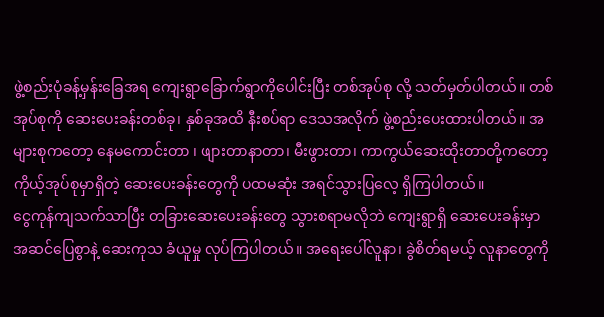ဖွဲ့စည်းပုံခန့်မှန်းခြေအရ ကျေးရွာခြောက်ရွာကိုပေါင်းပြီး တစ်အုပ်စု လို့ သတ်မှတ်ပါတယ်။ တစ်အုပ်စုကို ဆေးပေးခန်းတစ်ခု၊ နှစ်ခုအထိ နီးစပ်ရာ ဒေသအလိုက် ဖွဲ့စည်းပေးထားပါတယ်။ အများစုကတော့ နေမကောင်းတာ ၊ ဖျားတာနာတာ၊ မီးဖွားတာ၊ ကာကွယ်ဆေးထိုးတာတို့ကတော့ ကိုယ့်အုပ်စုမှာရှိတဲ့ ဆေးပေးခန်းတွေကို ပထမဆုံး အရင်သွားပြလေ့ ရှိကြပါတယ်။
ငွေကုန်ကျသက်သာပြီး တခြားဆေးပေးခန်းတွေ သွားစရာမလိုဘဲ ကျေးရွာရှိ ဆေးပေးခန်းမှာ အဆင်ပြေစွာနဲ့ ဆေးကုသ ခံယူမှု လုပ်ကြပါတယ်။ အရေးပေါ်လူနာ၊ ခွဲစိတ်ရမယ့် လူနာတွေကို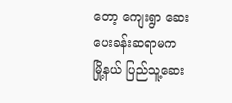တော့ ကျေးရွာ ဆေးပေးခန်းဆရာမက မြို့နယ် ပြည်သူ့ဆေး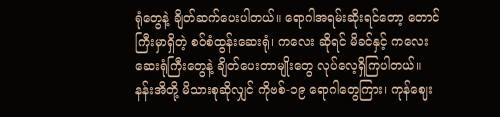ရုံတွေနဲ့ ချိတ်ဆက်ပေးပါတယ်။ ရောဂါအရမ်းဆိုးရင်တော့ တောင်ကြီးမှာရှိတဲ့ စဝ်စံထွန်းဆေးရုံ၊ ကလေး ဆိုရင် မိခင်နှင့် ကလေးဆေးရုံကြီးတွေနဲ့ ချိတ်ပေးတာမျိုးတွေ လုပ်လေ့ရှိကြပါတယ်။
နန်းအိတို့ မိသားစုဆိုလျှင် ကိုဗစ်-၁၉ ရောဂါတွေကြား၊ ကုန်ဈေး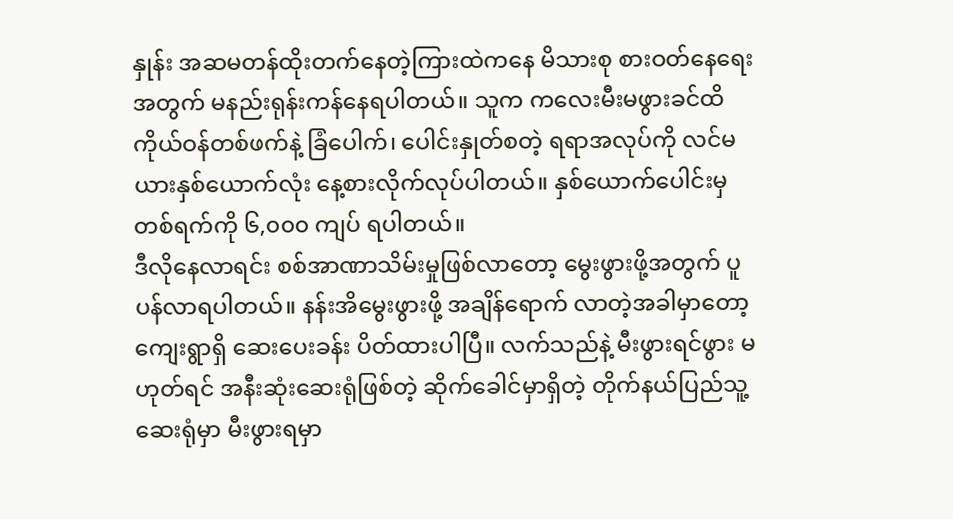နှုန်း အဆမတန်ထိုးတက်နေတဲ့ကြားထဲကနေ မိသားစု စားဝတ်နေရေးအတွက် မနည်းရုန်းကန်နေရပါတယ်။ သူက ကလေးမီးမဖွားခင်ထိ ကိုယ်ဝန်တစ်ဖက်နဲ့ ခြံပေါက်၊ ပေါင်းနှုတ်စတဲ့ ရရာအလုပ်ကို လင်မယားနှစ်ယောက်လုံး နေ့စားလိုက်လုပ်ပါတယ်။ နှစ်ယောက်ပေါင်းမှ တစ်ရက်ကို ၆,၀၀၀ ကျပ် ရပါတယ်။
ဒီလိုနေလာရင်း စစ်အာဏာသိမ်းမှုဖြစ်လာတော့ မွေးဖွားဖို့အတွက် ပူပန်လာရပါတယ်။ နန်းအိမွေးဖွားဖို့ အချိန်ရောက် လာတဲ့အခါမှာတော့ ကျေးရွာရှိ ဆေးပေးခန်း ပိတ်ထားပါပြီ။ လက်သည်နဲ့ မီးဖွားရင်ဖွား မဟုတ်ရင် အနီးဆုံးဆေးရုံဖြစ်တဲ့ ဆိုက်ခေါင်မှာရှိတဲ့ တိုက်နယ်ပြည်သူ့ဆေးရုံမှာ မီးဖွားရမှာ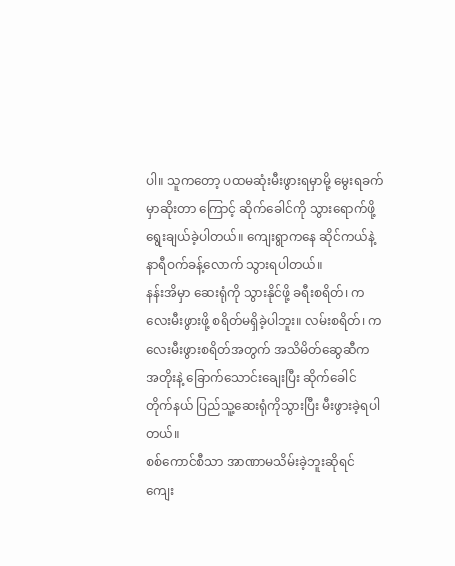ပါ။ သူကတော့ ပထမဆုံးမီးဖွားရမှာမို့ မွေးရခက်မှာဆိုးတာ ကြောင့် ဆိုက်ခေါင်ကို သွားရောက်ဖို့ရွေးချယ်ခဲ့ပါတယ်။ ကျေးရွာကနေ ဆိုင်ကယ်နဲ့နာရီဝက်ခန့်လောက် သွားရပါတယ်။
နန်းအိမှာ ဆေးရုံကို သွားနိုင်ဖို့ ခရီးစရိတ်၊ ကလေးမီးဖွားဖို့ စရိတ်မရှိခဲ့ပါဘူး။ လမ်းစရိတ်၊ ကလေးမီးဖွားစရိတ်အတွက် အသိမိတ်ဆွေဆီက အတိုးနဲ့ ခြောက်သောင်းချေးပြီး ဆိုက်ခေါင် တိုက်နယ် ပြည်သူ့ဆေးရုံကိုသွားပြီး မီးဖွားခဲ့ရပါတယ်။
စစ်ကောင်စီသာ အာဏာမသိမ်းခဲ့ဘူးဆိုရင် ကျေး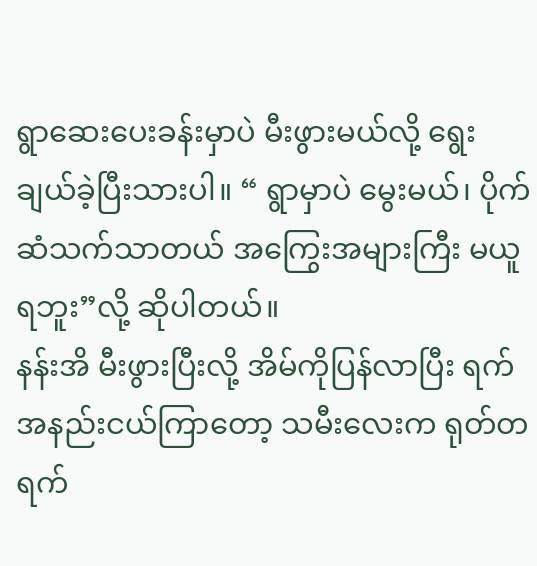ရွာဆေးပေးခန်းမှာပဲ မီးဖွားမယ်လို့ ရွေးချယ်ခဲ့ပြီးသားပါ။ “ ရွာမှာပဲ မွေးမယ်၊ ပိုက်ဆံသက်သာတယ် အကြွေးအများကြီး မယူရဘူး”လို့ ဆိုပါတယ်။
နန်းအိ မီးဖွားပြီးလို့ အိမ်ကိုပြန်လာပြီး ရက်အနည်းငယ်ကြာတော့ သမီးလေးက ရုတ်တရက်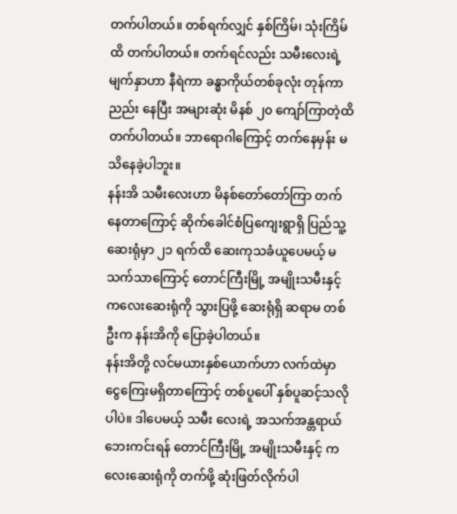တက်ပါတယ်။ တစ်ရက်လျှင် နှစ်ကြိမ်၊ သုံးကြိမ်ထိ တက်ပါတယ်။ တက်ရင်လည်း သမီးလေးရဲ့မျက်နှာဟာ နီရဲကာ ခန္ဓာကိုယ်တစ်ခုလုံး တုန်ကာ ညည်း နေပြီး အများဆုံး မိနစ် ၂၀ ကျော်ကြာတဲ့ထိ တက်ပါတယ်။ ဘာရောဂါကြောင့် တက်နေမှန်း မသိနေခဲ့ပါဘူး။
နန်းအိ သမီးလေးဟာ မိနစ်တော်တော်ကြာ တက်နေတာကြောင့် ဆိုက်ခေါင်စံပြကျေးရွာရှိ ပြည်သူ့ဆေးရုံမှာ ၂၁ ရက်ထိ ဆေးကုသခံယူပေမယ့် မသက်သာကြောင့် တောင်ကြီးမြို့ အမျိုးသမီးနှင့် ကလေးဆေးရုံကို သွားပြဖို့ ဆေးရုံရှိ ဆရာမ တစ်ဦးက နန်းအိကို ပြောခဲ့ပါတယ်။
နန်းအိတို့ လင်မယားနှစ်ယောက်ဟာ လက်ထဲမှာ ငွေကြေးမရှိတာကြောင့် တစ်ပူပေါ် နှစ်ပူဆင့်သလိုပါပဲ။ ဒါပေမယ့် သမီး လေးရဲ့ အသက်အန္တရာယ် ဘေးကင်းရန် တောင်ကြီးမြို့ အမျိုးသမီးနှင့် ကလေးဆေးရုံကို တက်ဖို့ ဆုံးဖြတ်လိုက်ပါ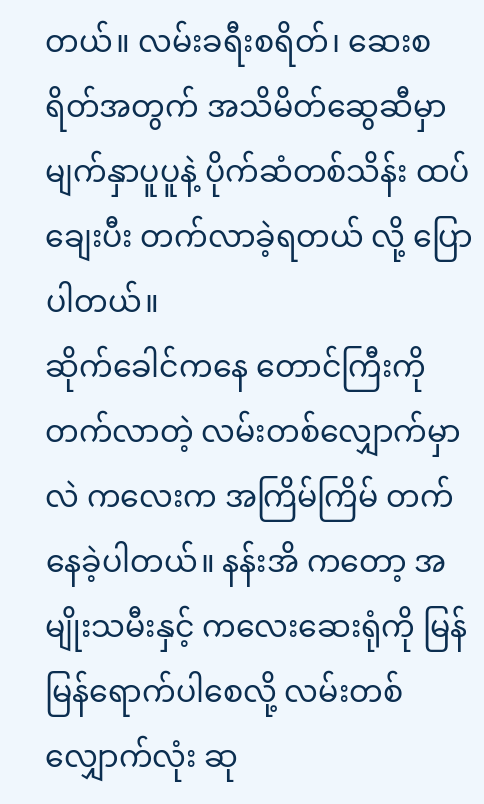တယ်။ လမ်းခရီးစရိတ်၊ ဆေးစရိတ်အတွက် အသိမိတ်ဆွေဆီမှာ မျက်နှာပူပူနဲ့ ပိုက်ဆံတစ်သိန်း ထပ်ချေးပီး တက်လာခဲ့ရတယ် လို့ ပြောပါတယ်။
ဆိုက်ခေါင်ကနေ တောင်ကြီးကို တက်လာတဲ့ လမ်းတစ်လျှောက်မှာလဲ ကလေးက အကြိမ်ကြိမ် တက်နေခဲ့ပါတယ်။ နန်းအိ ကတော့ အမျိုးသမီးနှင့် ကလေးဆေးရုံကို မြန်မြန်ရောက်ပါစေလို့ လမ်းတစ်လျှောက်လုံး ဆု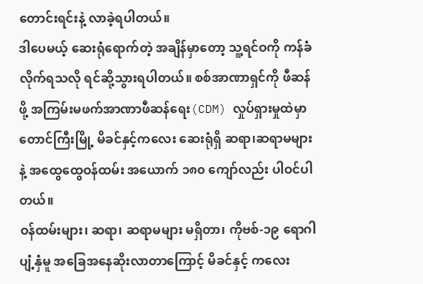တောင်းရင်းနဲ့ လာခဲ့ရပါတယ်။
ဒါပေမယ့် ဆေးရုံရောက်တဲ့ အချိန်မှာတော့ သူ့ရင်ဝကို ကန်ခံလိုက်ရသလို ရင်ဆို့သွားရပါတယ်။ စစ်အာဏာရှင်ကို ဖီဆန်ဖို့ အကြမ်းမဖက်အာဏာဖီဆန်ရေး(CDM) လှုပ်ရှားမှုထဲမှာ တောင်ကြီးမြို့ မိခင်နှင့်ကလေး ဆေးရုံရှိ ဆရာ၊ဆရာမများနဲ့ အထွေထွေဝန်ထမ်း အယောက် ၁၈၀ ကျော်လည်း ပါဝင်ပါတယ်။
ဝန်ထမ်းများ၊ ဆရာ၊ ဆရာမများ မရှိတာ၊ ကိုဗစ်-၁၉ ရောဂါပျံ့နှံမူ အခြေအနေဆိုးလာတာကြောင့် မိခင်နှင့် ကလေး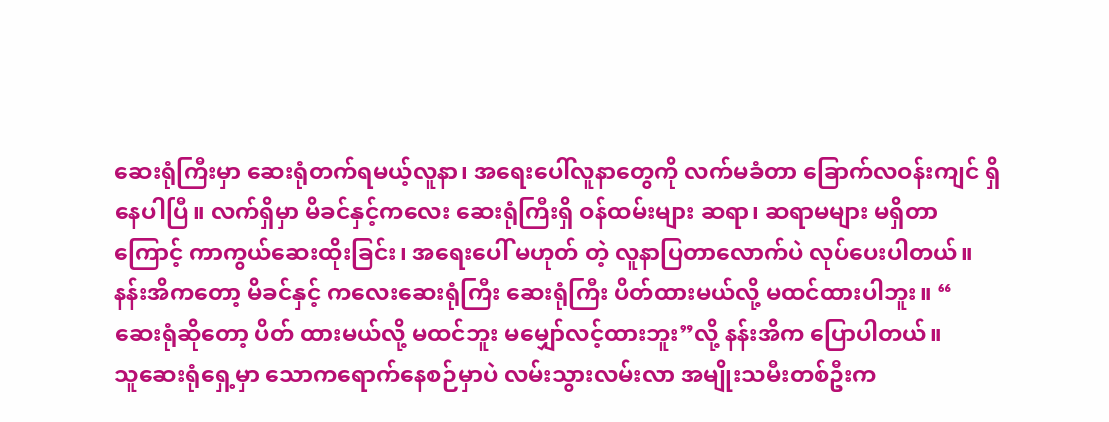ဆေးရုံကြီးမှာ ဆေးရုံတက်ရမယ့်လူနာ၊ အရေးပေါ်လူနာတွေကို လက်မခံတာ ခြောက်လဝန်းကျင် ရှိနေပါပြီ။ လက်ရှိမှာ မိခင်နှင့်ကလေး ဆေးရုံကြီးရှိ ဝန်ထမ်းများ ဆရာ၊ ဆရာမများ မရှိတာကြောင့် ကာကွယ်ဆေးထိုးခြင်း၊ အရေးပေါ် မဟုတ် တဲ့ လူနာပြတာလောက်ပဲ လုပ်ပေးပါတယ်။
နန်းအိကတော့ မိခင်နှင့် ကလေးဆေးရုံကြီး ဆေးရုံကြီး ပိတ်ထားမယ်လို့ မထင်ထားပါဘူး။ “ ဆေးရုံဆိုတော့ ပိတ် ထားမယ်လို့ မထင်ဘူး မမျှော်လင့်ထားဘူး”လို့ နန်းအိက ပြောပါတယ်။
သူဆေးရုံရှေ့မှာ သောကရောက်နေစဉ်မှာပဲ လမ်းသွားလမ်းလာ အမျိုးသမီးတစ်ဦးက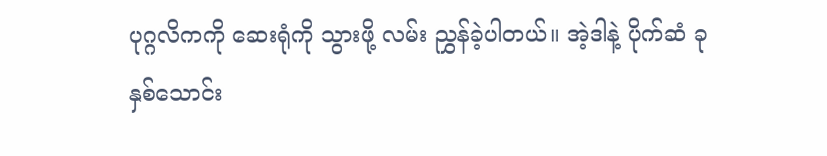ပုဂ္ဂလိကကို ဆေးရုံကို သွားဖို့ လမ်း ညွှန်ခဲ့ပါတယ်။ အဲ့ဒါနဲ့ ပိုက်ဆံ ခုနှစ်သောင်း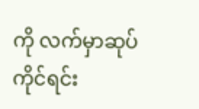ကို လက်မှာဆုပ်ကိုင်ရင်း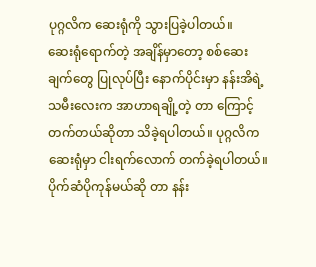ပုဂ္ဂလိက ဆေးရုံကို သွားပြခဲ့ပါတယ်။
ဆေးရုံရောက်တဲ့ အချိန်မှာတော့ စစ်ဆေးချက်တွေ ပြုလုပ်ပြီး နောက်ပိုင်းမှာ နန်းအိရဲ့ သမီးလေးက အာဟာရချို့တဲ့ တာ ကြောင့် တက်တယ်ဆိုတာ သိခဲ့ရပါတယ်။ ပုဂ္ဂလိက ဆေးရုံမှာ ငါးရက်လောက် တက်ခဲ့ရပါတယ်။ ပိုက်ဆံပိုကုန်မယ်ဆို တာ နန်း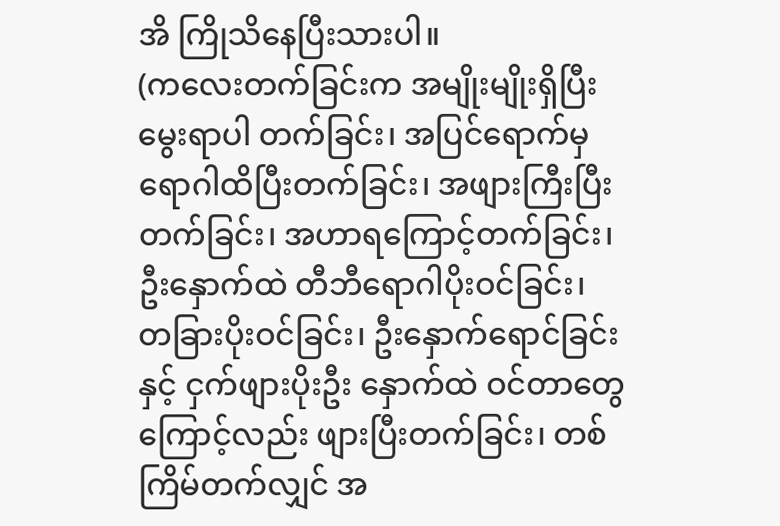အိ ကြိုသိနေပြီးသားပါ။
(ကလေးတက်ခြင်းက အမျိုးမျိုးရှိပြီး မွေးရာပါ တက်ခြင်း၊ အပြင်ရောက်မှ ရောဂါထိပြီးတက်ခြင်း၊ အဖျားကြီးပြီး တက်ခြင်း၊ အဟာရကြောင့်တက်ခြင်း၊ ဦးနှောက်ထဲ တီဘီရောဂါပိုးဝင်ခြင်း၊ တခြားပိုးဝင်ခြင်း၊ ဦးနှောက်ရောင်ခြင်းနှင့် ငှက်ဖျားပိုးဦး နှောက်ထဲ ဝင်တာတွေကြောင့်လည်း ဖျားပြီးတက်ခြင်း၊ တစ်ကြိမ်တက်လျှင် အ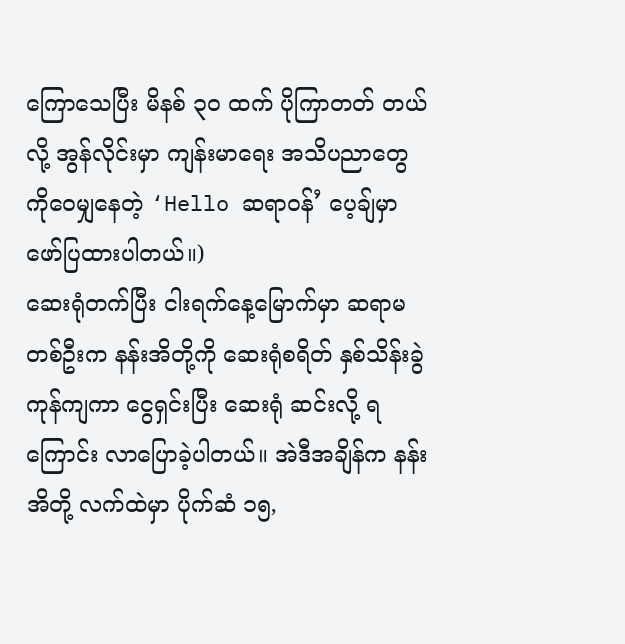ကြောသေပြီး မိနစ် ၃၀ ထက် ပိုကြာတတ် တယ်လို့ အွန်လိုင်းမှာ ကျန်းမာရေး အသိပညာတွေကိုဝေမျှနေတဲ့ ‘Hello ဆရာဝန်’ ပေ့ချ်မှာ ဖော်ပြထားပါတယ်။)
ဆေးရုံတက်ပြီး ငါးရက်နေ့မြောက်မှာ ဆရာမတစ်ဦးက နန်းအိတို့ကို ဆေးရုံစရိတ် နှစ်သိန်းခွဲ ကုန်ကျကာ ငွေရှင်းပြီး ဆေးရုံ ဆင်းလို့ ရကြောင်း လာပြောခဲ့ပါတယ်။ အဲဒီအချိန်က နန်းအိတို့ လက်ထဲမှာ ပိုက်ဆံ ၁၅,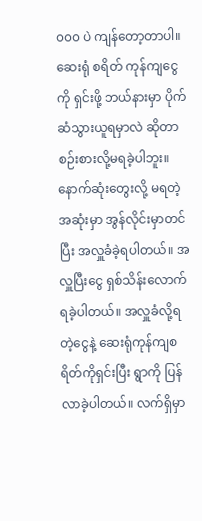၀၀၀ ပဲ ကျန်တော့တာပါ။ ဆေးရုံ စရိတ် ကုန်ကျငွေကို ရှင်းဖို့ ဘယ်နားမှာ ပိုက်ဆံသွားယူရမှာလဲ ဆိုတာ စဉ်းစားလို့မရခဲ့ပါဘူး။
နောက်ဆုံးတွေးလို့ မရတဲ့ အဆုံးမှာ အွန်လိုင်းမှာတင်ပြီး အလှူခံခဲ့ရပါတယ်။ အလှူပြီးငွေ ရှစ်သိန်းလောက် ရခဲ့ပါတယ်။ အလှူခံလို့ရတဲ့ငွေနဲ့ ဆေးရုံကုန်ကျစရိတ်ကိုရှင်းပြီး ရွာကို ပြန်လာခဲ့ပါတယ်။ လက်ရှိမှာ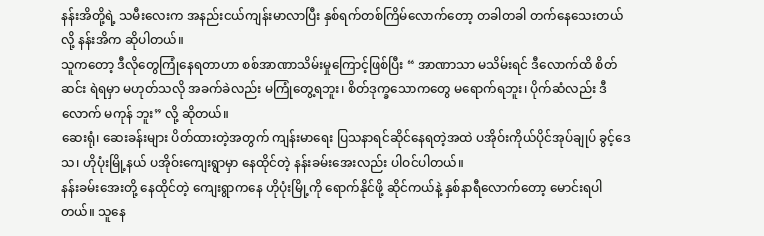နန်းအိတို့ရဲ့ သမီးလေးက အနည်းငယ်ကျန်းမာလာပြီး နှစ်ရက်တစ်ကြိမ်လောက်တော့ တခါတခါ တက်နေသေးတယ်လို့ နန်းအိက ဆိုပါတယ်။
သူကတော့ ဒီလိုတွေကြုံနေရတာဟာ စစ်အာဏာသိမ်းမှုကြောင့်ဖြစ်ပြီး “ အာဏာသာ မသိမ်းရင် ဒီလောက်ထိ စိတ်ဆင်း ရဲရမှာ မဟုတ်သလို အခက်ခဲလည်း မကြုံတွေ့ရဘူး၊ စိတ်ဒုက္ခသောကတွေ မရောက်ရဘူး၊ ပိုက်ဆံလည်း ဒီလောက် မကုန် ဘူး” လို့ ဆိုတယ်။
ဆေးရုံ၊ ဆေးခန်းများ ပိတ်ထားတဲ့အတွက် ကျန်းမာရေး ပြသနာရင်ဆိုင်နေရတဲ့အထဲ ပအိုဝ်းကိုယ်ပိုင်အုပ်ချုပ် ခွင့်ဒေသ၊ ဟိုပုံးမြို့နယ် ပအိုဝ်းကျေးရွာမှာ နေထိုင်တဲ့ နန်းခမ်းအေးလည်း ပါဝင်ပါတယ်။
နန်းခမ်းအေးတို့ နေထိုင်တဲ့ ကျေးရွာကနေ ဟိုပုံးမြို့ကို ရောက်နိုင်ဖို့ ဆိုင်ကယ်နဲ့ နှစ်နာရီလောက်တော့ မောင်းရပါတယ်။ သူနေ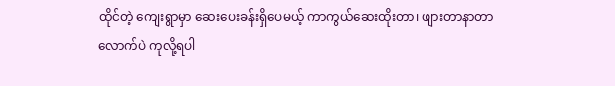ထိုင်တဲ့ ကျေးရွာမှာ ဆေးပေးခန်းရှိပေမယ့် ကာကွယ်ဆေးထိုးတာ၊ ဖျားတာနာတာလောက်ပဲ ကုလို့ရပါ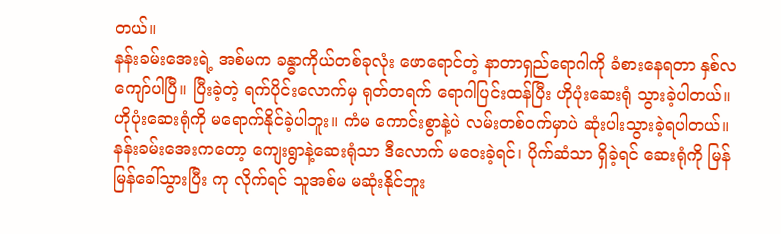တယ်။
နန်းခမ်းအေးရဲ့ အစ်မက ခန္ဓာကိုယ်တစ်ခုလုံး ဖောရောင်တဲ့ နာတာရှည်ရောဂါကို ခံစားနေရတာ နှစ်လကျော်ပါပြီ။ ပြီးခဲ့တဲ့ ရက်ပိုင်းလောက်မှ ရုတ်တရက် ရောဂါပြင်းထန်ပြီး ဟိုပုံးဆေးရုံ သွားခဲ့ပါတယ်။ ဟိုပုံးဆေးရုံကို မရောက်နိုင်ခဲ့ပါဘူး။ ကံမ ကောင်းစွာနဲ့ပဲ လမ်းတစ်ဝက်မှာပဲ ဆုံးပါးသွားခဲ့ရပါတယ်။
နန်းခမ်းအေးကတော့ ကျေးရွာနဲ့ဆေးရုံသာ ဒီလောက် မဝေးခဲ့ရင်၊ ပိုက်ဆံသာ ရှိခဲ့ရင် ဆေးရုံကို မြန်မြန်ခေါ်သွားပြီး ကု လိုက်ရင် သူအစ်မ မဆုံးနိုင်ဘူး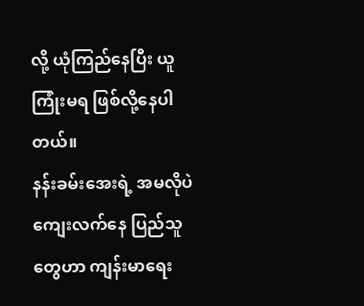လို့ ယုံကြည်နေပြီး ယူကြုံးမရ ဖြစ်လို့နေပါတယ်။
နန်းခမ်းအေးရဲ့ အမလိုပဲ ကျေးလက်နေ ပြည်သူတွေဟာ ကျန်းမာရေး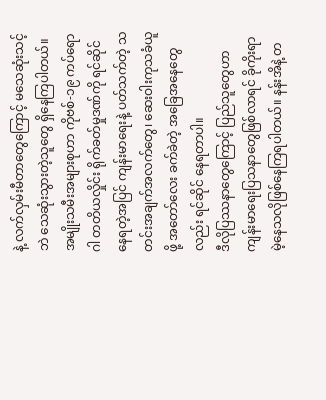နဲ့ လက်လှမ်းမီတာတွေကြောင့် မသေဆုံးသင့်ဘဲ သေဆုံးသွားတဲ့သူတွေ ရှိနေကြပါတယ်။
အမျိုးသမီးအများစုဟာ ကိုဗစ်-၁၉ ကပ်ရောဂါ တတိယလှိုင်း ရိုက်ခတ်မှုဒဏ်ကို ရင်ဆိုင်နေရတဲ့အပြင် ကျန်းမာရေးနဲ့ ပတ်သက်တဲ့ သတင်းအချက်အလက်တွေ၊ ဆေးဝါးကုသခံယူဖို့ အတော်လေး ခက်ခဲတဲ့ အခြေအနေတွေလည်း ရင်ဆိုင် နေရတာပါ။
ဒီလိုပြဿနာတွေကြောင့် ပြည်သူတွေဟာ ကျန်းမာရေးပြသနာတွေဖြစ်လာရင် ခိုကိုးရာမဲ့နေသလိုဖြစ်နေကြရပါတယ်။ နန်းအိနဲ့ တ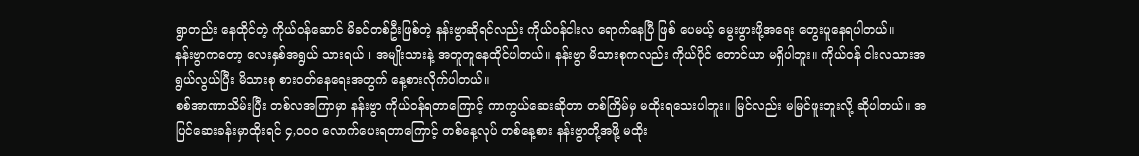ရွာတည်း နေထိုင်တဲ့ ကိုယ်ဝန်ဆောင် မိခင်တစ်ဦးဖြစ်တဲ့ နန်းဗွာဆိုရင်လည်း ကိုယ်ဝန်ငါးလ ရောက်နေပြီ ဖြစ် ပေမယ့် မွေးဖွားဖို့အရေး တွေးပူနေရပါတယ်။
နန်းဗွာကတော့ လေးနှစ်အရွယ် သားရယ် ၊ အမျိုးသားနဲ့ အတူတူနေထိုင်ပါတယ်။ နန်းဗွာ မိသားစုကလည်း ကိုယ်ပိုင် တောင်ယာ မရှိပါဘူး။ ကိုယ်ဝန် ငါးလသားအရွယ်လွယ်ပြီး မိသားစု စားဝတ်နေရေးအတွက် နေ့စားလိုက်ပါတယ်။
စစ်အာဏာသိမ်းပြီး တစ်လအကြာမှာ နန်းဗွာ ကိုယ်ဝန်ရတာကြောင့် ကာကွယ်ဆေးဆိုတာ တစ်ကြိမ်မှ မထိုးရသေးပါဘူး။ မြင်လည်း မမြင်ဖူးဘူးလို့ ဆိုပါတယ်။ အပြင်ဆေးခန်းမှာထိုးရင် ၄,၀၀၀ လောက်ပေးရတာကြောင့် တစ်နေ့လုပ် တစ်နေ့စား နန်းဗွာတို့အဖို့ မထိုး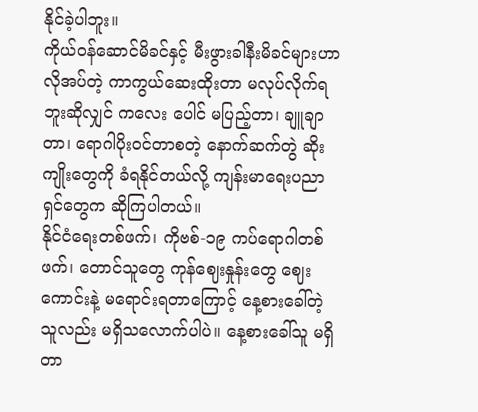နိုင်ခဲ့ပါဘူး။
ကိုယ်ဝန်ဆောင်မိခင်နှင့် မီးဖွားခါနီးမိခင်များဟာ လိုအပ်တဲ့ ကာကွယ်ဆေးထိုးတာ မလုပ်လိုက်ရဘူးဆိုလျှင် ကလေး ပေါင် မပြည့်တာ၊ ချူချာတာ၊ ရောဂါပိုးဝင်တာစတဲ့ နောက်ဆက်တွဲ ဆိုးကျိုးတွေကို ခံရနိုင်တယ်လို့ ကျန်းမာရေးပညာရှင်တွေက ဆိုကြပါတယ်။
နိုင်ငံရေးတစ်ဖက်၊ ကိုဗစ်-၁၉ ကပ်ရောဂါတစ်ဖက်၊ တောင်သူတွေ ကုန်ဈေးနှုန်းတွေ ဈေးကောင်းနဲ့ မရောင်းရတာကြောင့် နေ့စားခေါ်တဲ့သူလည်း မရှိသလောက်ပါပဲ။ နေ့စားခေါ်သူ မရှိတာ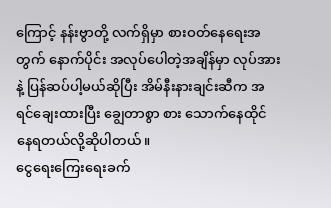ကြောင့် နန်းဗွာတို့ လက်ရှိမှာ စားဝတ်နေရေးအတွက် နောက်ပိုင်း အလုပ်ပေါတဲ့အချိန်မှာ လုပ်အားနဲ့ ပြန်ဆပ်ပါ့မယ်ဆိုပြီး အိမ်နီးနားချင်းဆီက အရင်ချေးထားပြီး ချွေတာစွာ စား သောက်နေထိုင်နေရတယ်လို့ဆိုပါတယ်။
ငွေရေးကြေးရေးခက်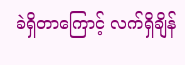ခဲရှိတာကြောင့် လက်ရှိချိန်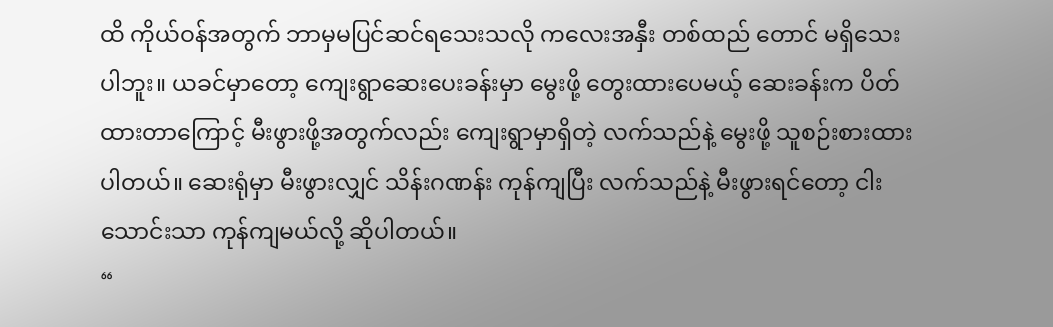ထိ ကိုယ်ဝန်အတွက် ဘာမှမပြင်ဆင်ရသေးသလို ကလေးအနှီး တစ်ထည် တောင် မရှိသေးပါဘူး။ ယခင်မှာတော့ ကျေးရွာဆေးပေးခန်းမှာ မွေးဖို့ တွေးထားပေမယ့် ဆေးခန်းက ပိတ်ထားတာကြောင့် မီးဖွားဖို့အတွက်လည်း ကျေးရွာမှာရှိတဲ့ လက်သည်နဲ့ မွေးဖို့ သူစဉ်းစားထားပါတယ်။ ဆေးရုံမှာ မီးဖွားလျှင် သိန်းဂဏန်း ကုန်ကျပြီး လက်သည်နဲ့ မီးဖွားရင်တော့ ငါးသောင်းသာ ကုန်ကျမယ်လို့ ဆိုပါတယ်။
“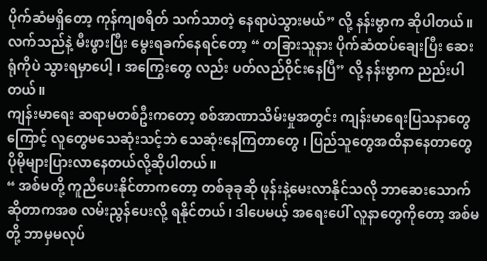ပိုက်ဆံမရှိတော့ ကုန်ကျစရိတ် သက်သာတဲ့ နေရာပဲသွားမယ်” လို့ နန်းဗွာက ဆိုပါတယ်။
လက်သည်နဲ့ မီးဖွားပြီး မွေးရခက်နေရင်တော့ “ တခြားသူနား ပိုက်ဆံထပ်ချေးပြီး ဆေးရုံကိုပဲ သွားရမှာပေါ့ ၊ အကြွေးတွေ လည်း ပတ်လည်ဝိုင်းနေပြီ” လို့ နန်းဗွာက ညည်းပါတယ်။
ကျန်းမာရေး ဆရာမတစ်ဦးကတော့ စစ်အာဏာသိမ်းမှုအတွင်း ကျန်းမာရေးပြသနာတွေကြောင့် လူတွေမသေဆုံးသင့်ဘဲ သေဆုံးနေကြတာတွေ ၊ ပြည်သူတွေအထိနာနေတာတွေ ပိုမိုများပြားလာနေတယ်လို့ဆိုပါတယ်။
“ အစ်မတို့ ကူညီပေးနိုင်တာကတော့ တစ်ခုခုဆို ဖုန်းနဲ့မေးလာနိုင်သလို ဘာဆေးသောက်ဆိုတာကအစ လမ်းညွန်ပေးလို့ ရနိုင်တယ်၊ ဒါပေမယ့် အရေးပေါ် လူနာတွေကိုတော့ အစ်မတို့ ဘာမှမလုပ်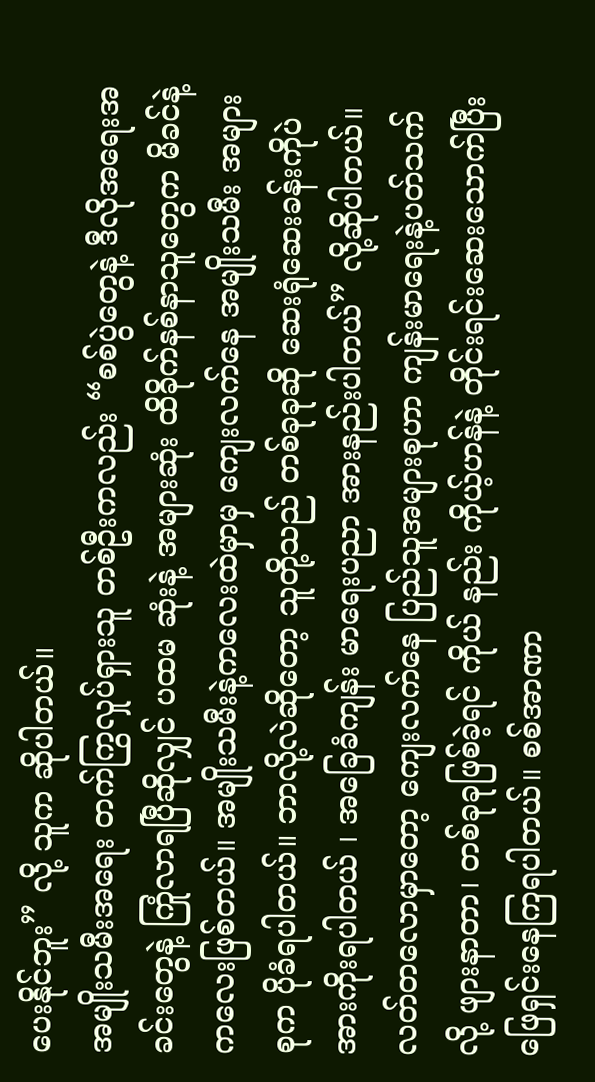ပေးနိုင်ဘူး” လို့ သူက ဆိုပါတယ်။
အမျိုးသမီးအရေး တက်ကြွလှုပ်ရှားသူ တစ်ဦးကလည်း “စစ်ပွဲတွေနဲ့ ဒီလိုအရေးအခင်းတွေနဲ့ ကြုံလာရပြီဆိုလျှင် ပထမ ဆုံးနဲ့ အများဆုံး ထိခိုက်နစ်နာသူတွေက မိခင်နဲ့ကလေးဖြစ်တယ်။ အမျိုးသမီးနဲ့ကလေးထဲမှာမှ ကျေးလက်နေ အမျိုးသမီး အများစုက ပိုခံရပါတယ်။ ဘာလို့လဲဆိုတော့ သူတို့သည် တစ်ခုခုဆို ဆေးရုံဆေးခန်းကိုပဲ အားကိုးရပါတယ် ၊ အခြေခံကျန်း မာရေးပညာ အားနည်းပါတယ်” လို့ဆိုပါတယ်။
လတ်တလောမှာတော့ ကျေးလက်နေ ပြည်သူအများစုဟာ ကျန်းမာရေးနဲ့ပတ်သက်လို့ ဖျားနာတာ၊ တစ်ခုခုဖြစ်ခဲ့ရင် ကိုယ် နည်း ကိုယ့်ဟန်နဲ့ တိုင်းရင်းဆေးသောက်ပြီး ဖြေရှင်းနေကြရပါတယ်။ စစ်အာဏာ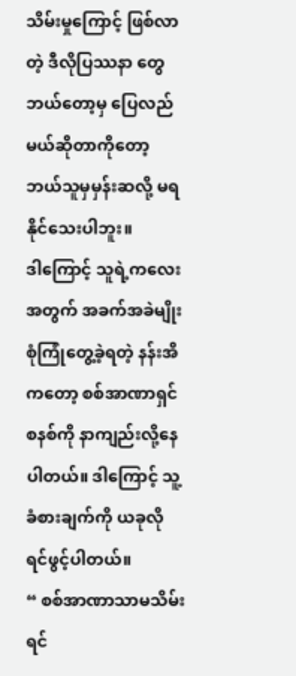သိမ်းမှုကြောင့် ဖြစ်လာတဲ့ ဒီလိုပြဿနာ တွေ ဘယ်တော့မှ ပြေလည်မယ်ဆိုတာကိုတော့ ဘယ်သူမှမှန်းဆလို့ မရနိုင်သေးပါဘူး။
ဒါကြောင့် သူရဲ့ကလေးအတွက် အခက်အခဲမျိုးစုံကြုံတွေ့ခဲ့ရတဲ့ နန်းအိကတော့ စစ်အာဏာရှင်စနစ်ကို နာကျည်းလို့နေ ပါတယ်။ ဒါကြောင့် သူ့ခံစားချက်ကို ယခုလို ရင်ဖွင့်ပါတယ်။
“ စစ်အာဏာသာမသိမ်းရင်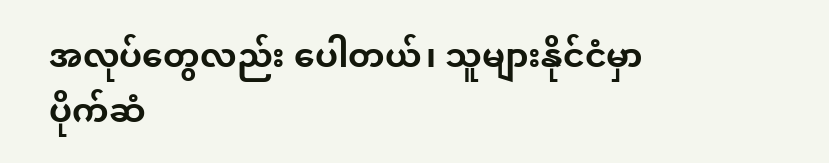အလုပ်တွေလည်း ပေါတယ်၊ သူများနိုင်ငံမှာ ပိုက်ဆံ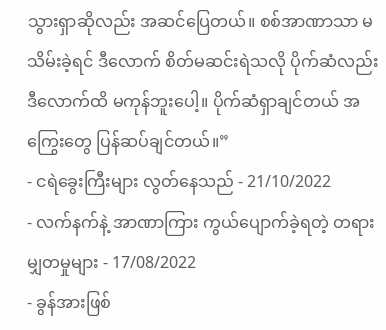သွားရှာဆိုလည်း အဆင်ပြေတယ်။ စစ်အာဏာသာ မသိမ်းခဲ့ရင် ဒီလောက် စိတ်မဆင်းရဲသလို ပိုက်ဆံလည်း ဒီလောက်ထိ မကုန်ဘူးပေါ့။ ပိုက်ဆံရှာချင်တယ် အကြွေးတွေ ပြန်ဆပ်ချင်တယ်။”
- ငရဲခွေးကြီးများ လွတ်နေသည် - 21/10/2022
- လက်နက်နဲ့ အာဏာကြား ကွယ်ပျောက်ခဲ့ရတဲ့ တရားမျှတမှုများ - 17/08/2022
- ခွန်အားဖြစ်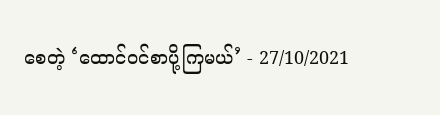စေတဲ့ ‘ထောင်ဝင်စာပို့ကြမယ်’ - 27/10/2021